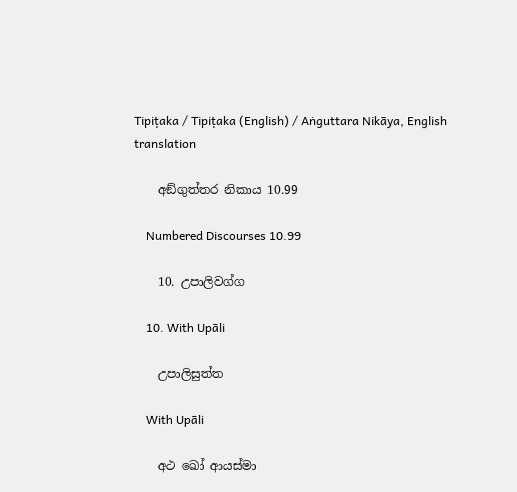Tipiṭaka / Tipiṭaka (English) / Aṅguttara Nikāya, English translation

    අඞ්ගුත්තර නිකාය 10.99

    Numbered Discourses 10.99

    10. උපාලිවග්ග

    10. With Upāli

    උපාලිසුත්ත

    With Upāli

    අථ ඛෝ ආයස්මා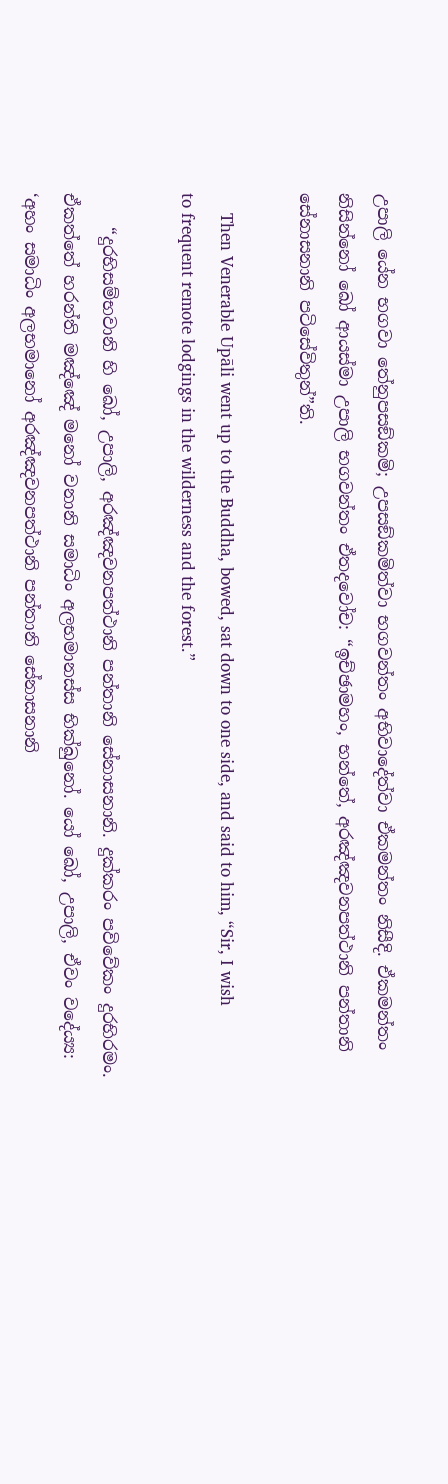උපාලි යේන භගවා තේනුපසඞ්කමි; උපසඞ්කමිත්වා භගවන්තං අභිවාදේත්වා ඒකමන්තං නිසීදි. ඒකමන්තං නිසින්නෝ ඛෝ ආයස්මා උපාලි භගවන්තං ඒතදවෝච: “ඉච්ඡාමහං, භන්තේ, අරඤ්ඤවනපත්ථානි පන්තානි සේනාසනානි පටිසේවිතුන්”ති.

    Then Venerable Upāli went up to the Buddha, bowed, sat down to one side, and said to him, “Sir, I wish to frequent remote lodgings in the wilderness and the forest.”

    “දුරභිසම්භවානි හි ඛෝ, උපාලි, අරඤ්ඤවනපත්ථානි පන්තානි සේනාසනානි. දුක්කරං පවිවේකං දුරභිරමං. ඒකත්තේ හරන්ති මඤ්ඤේ මනෝ වනානි සමාධිං අලභමානස්ස භික්ඛුනෝ. යෝ ඛෝ, උපාලි, ඒවං වදේය්‍ය: ‘අහං සමාධිං අලභමානෝ අරඤ්ඤවනපත්ථානි පන්තානි සේනාසනානි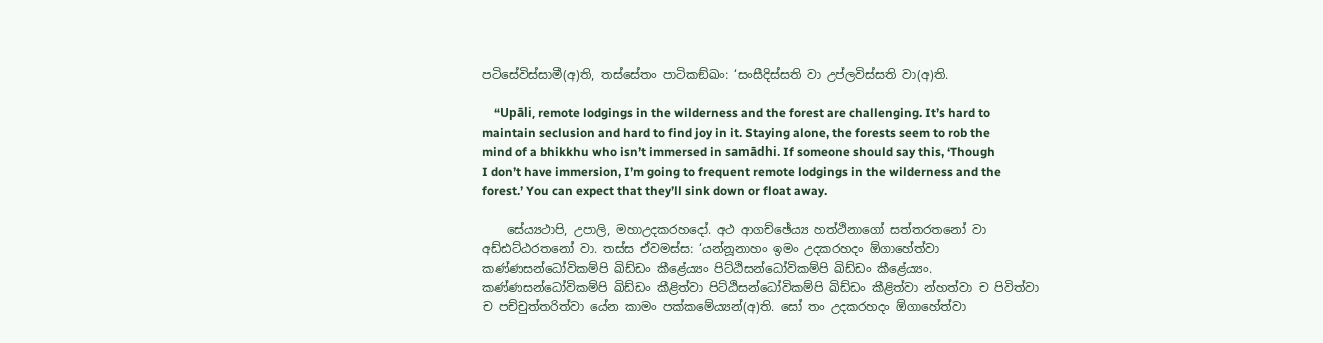පටිසේවිස්සාමී(අ)ති, තස්සේතං පාටිකඞ්ඛං: ‘සංසීදිස්සති වා උප්ලවිස්සති වා(අ)ති.

    “Upāli, remote lodgings in the wilderness and the forest are challenging. It’s hard to maintain seclusion and hard to find joy in it. Staying alone, the forests seem to rob the mind of a bhikkhu who isn’t immersed in samādhi. If someone should say this, ‘Though I don’t have immersion, I’m going to frequent remote lodgings in the wilderness and the forest.’ You can expect that they’ll sink down or float away.

    සේය්‍යථාපි, උපාලි, මහාඋදකරහදෝ. අථ ආගච්ඡේය්‍ය හත්ථිනාගෝ සත්තරතනෝ වා අඩ්ඪට්ඨරතනෝ වා. තස්ස ඒවමස්ස: ‘යන්නූනාහං ඉමං උදකරහදං ඕගාහේත්වා කණ්ණසන්ධෝවිකම්පි ඛිඩ්ඩං කීළේය්‍යං පිට්ඨිසන්ධෝවිකම්පි ඛිඩ්ඩං කීළේය්‍යං. කණ්ණසන්ධෝවිකම්පි ඛිඩ්ඩං කීළිත්වා පිට්ඨිසන්ධෝවිකම්පි ඛිඩ්ඩං කීළිත්වා න්හත්වා ච පිවිත්වා ච පච්චුත්තරිත්වා යේන කාමං පක්කමේය්‍යන්(අ)ති. සෝ තං උදකරහදං ඕගාහේත්වා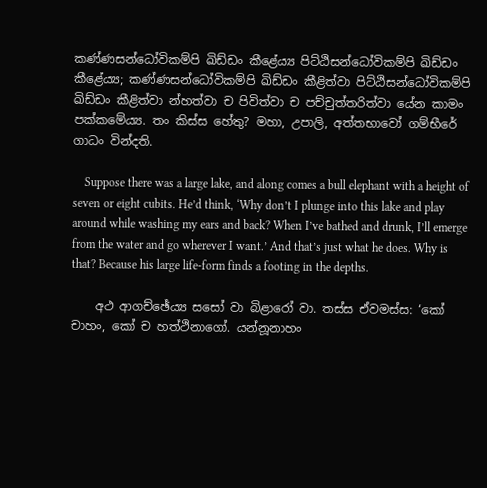කණ්ණසන්ධෝවිකම්පි ඛිඩ්ඩං කීළේය්‍ය පිට්ඨිසන්ධෝවිකම්පි ඛිඩ්ඩං කීළේය්‍ය; කණ්ණසන්ධෝවිකම්පි ඛිඩ්ඩං කීළිත්වා පිට්ඨිසන්ධෝවිකම්පි ඛිඩ්ඩං කීළිත්වා න්හත්වා ච පිවිත්වා ච පච්චුත්තරිත්වා යේන කාමං පක්කමේය්‍ය. තං කිස්ස හේතු? මහා, උපාලි, අත්තභාවෝ ගම්භීරේ ගාධං වින්දති.

    Suppose there was a large lake, and along comes a bull elephant with a height of seven or eight cubits. He’d think, ‘Why don’t I plunge into this lake and play around while washing my ears and back? When I’ve bathed and drunk, I’ll emerge from the water and go wherever I want.’ And that’s just what he does. Why is that? Because his large life-form finds a footing in the depths.

    අථ ආගච්ඡේය්‍ය සසෝ වා බිළාරෝ වා. තස්ස ඒවමස්ස: ‘කෝ චාහං, කෝ ච හත්ථිනාගෝ. යන්නූනාහං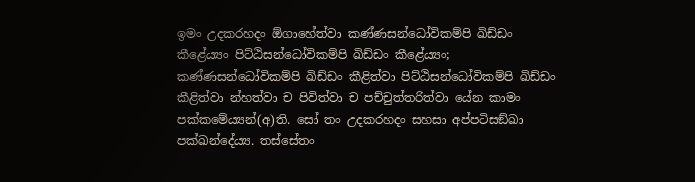ඉමං උදකරහදං ඕගාහේත්වා කණ්ණසන්ධෝවිකම්පි ඛිඩ්ඩං කීළේය්‍යං පිට්ඨිසන්ධෝවිකම්පි ඛිඩ්ඩං කීළේය්‍යං; කණ්ණසන්ධෝවිකම්පි ඛිඩ්ඩං කීළිත්වා පිට්ඨිසන්ධෝවිකම්පි ඛිඩ්ඩං කීළිත්වා න්හත්වා ච පිවිත්වා ච පච්චුත්තරිත්වා යේන කාමං පක්කමේය්‍යන්(අ)ති. සෝ තං උදකරහදං සහසා අප්පටිසඞ්ඛා පක්ඛන්දේය්‍ය. තස්සේතං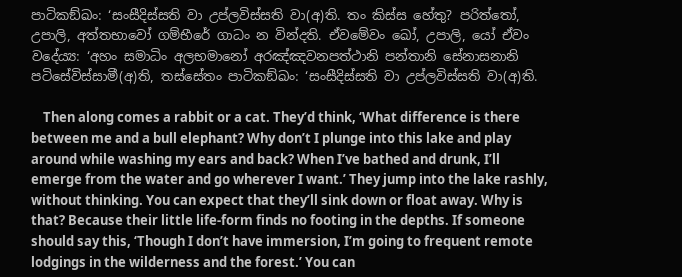පාටිකඞ්ඛං: ‘සංසීදිස්සති වා උප්ලවිස්සති වා(අ)ති. තං කිස්ස හේතු? පරිත්තෝ, උපාලි, අත්තභාවෝ ගම්භීරේ ගාධං න වින්දති. ඒවමේවං ඛෝ, උපාලි, යෝ ඒවං වදේය්‍ය: ‘අහං සමාධිං අලභමානෝ අරඤ්ඤවනපත්ථානි පන්තානි සේනාසනානි පටිසේවිස්සාමී(අ)ති, තස්සේතං පාටිකඞ්ඛං: ‘සංසීදිස්සති වා උප්ලවිස්සති වා(අ)ති.

    Then along comes a rabbit or a cat. They’d think, ‘What difference is there between me and a bull elephant? Why don’t I plunge into this lake and play around while washing my ears and back? When I’ve bathed and drunk, I’ll emerge from the water and go wherever I want.’ They jump into the lake rashly, without thinking. You can expect that they’ll sink down or float away. Why is that? Because their little life-form finds no footing in the depths. If someone should say this, ‘Though I don’t have immersion, I’m going to frequent remote lodgings in the wilderness and the forest.’ You can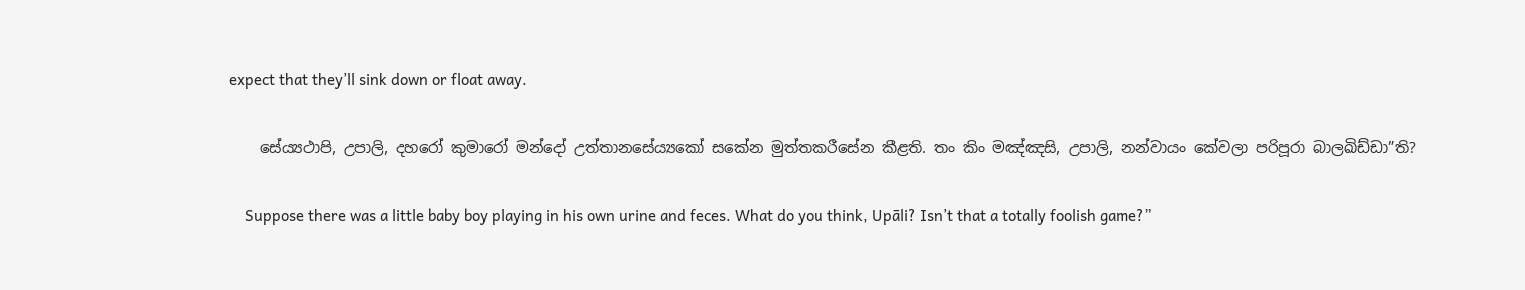expect that they’ll sink down or float away.

    සේය්‍යථාපි, උපාලි, දහරෝ කුමාරෝ මන්දෝ උත්තානසේය්‍යකෝ සකේන මුත්තකරීසේන කීළති. තං කිං මඤ්ඤසි, උපාලි, නන්වායං කේවලා පරිපූරා බාලඛිඩ්ඩා”ති?

    Suppose there was a little baby boy playing in his own urine and feces. What do you think, Upāli? Isn’t that a totally foolish game?”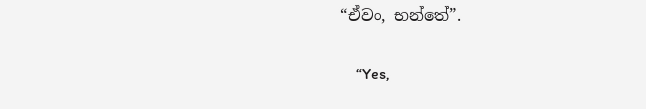“ඒවං, භන්තේ”.

    “Yes,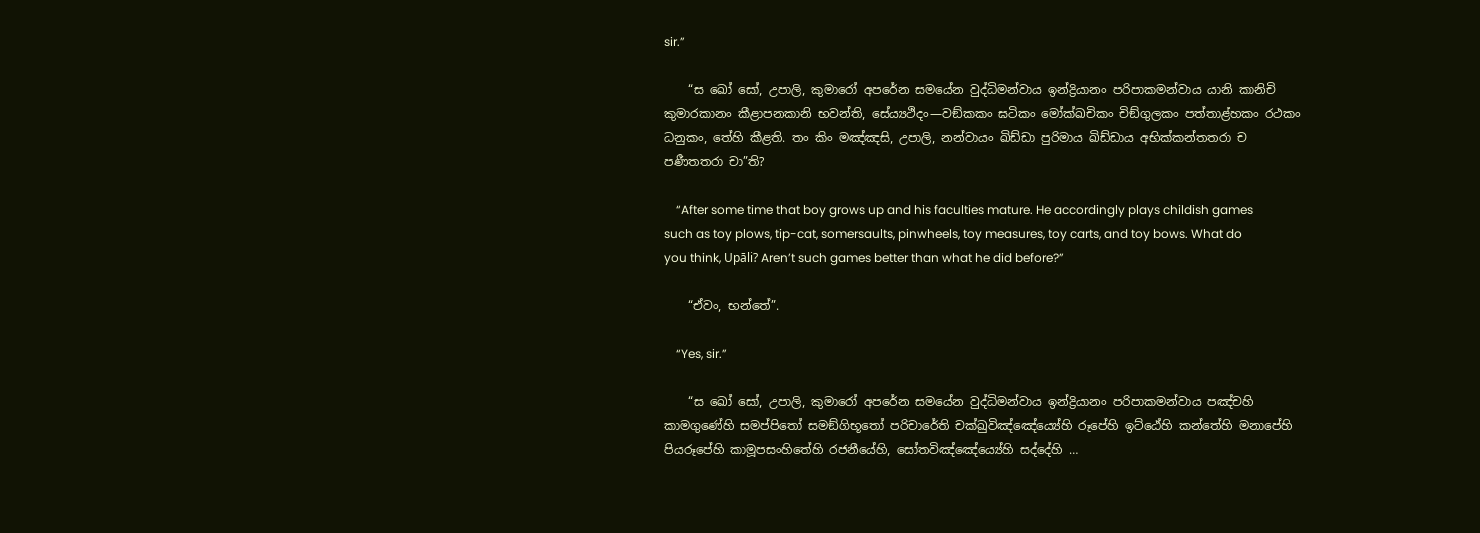sir.”

    “ස ඛෝ සෝ, උපාලි, කුමාරෝ අපරේන සමයේන වුද්ධිමන්වාය ඉන්ද්‍රියානං පරිපාකමන්වාය යානි කානිචි කුමාරකානං කීළාපනකානි භවන්ති, සේය්‍යථිදං—වඞ්කකං ඝටිකං මෝක්ඛචිකං චිඞ්ගුලකං පත්තාළ්හකං රථකං ධනුකං, තේහි කීළති. තං කිං මඤ්ඤසි, උපාලි, නන්වායං ඛිඩ්ඩා පුරිමාය ඛිඩ්ඩාය අභික්කන්තතරා ච පණීතතරා චා”ති?

    “After some time that boy grows up and his faculties mature. He accordingly plays childish games such as toy plows, tip-cat, somersaults, pinwheels, toy measures, toy carts, and toy bows. What do you think, Upāli? Aren’t such games better than what he did before?”

    “ඒවං, භන්තේ”.

    “Yes, sir.”

    “ස ඛෝ සෝ, උපාලි, කුමාරෝ අපරේන සමයේන වුද්ධිමන්වාය ඉන්ද්‍රියානං පරිපාකමන්වාය පඤ්චහි කාමගුණේහි සමප්පිතෝ සමඞ්ගිභූතෝ පරිචාරේති චක්ඛුවිඤ්ඤේය්‍යේහි රූපේහි ඉට්ඨේහි කන්තේහි මනාපේහි පියරූපේහි කාමූපසංහිතේහි රජනීයේහි, සෝතවිඤ්ඤේය්‍යේහි සද්දේහි …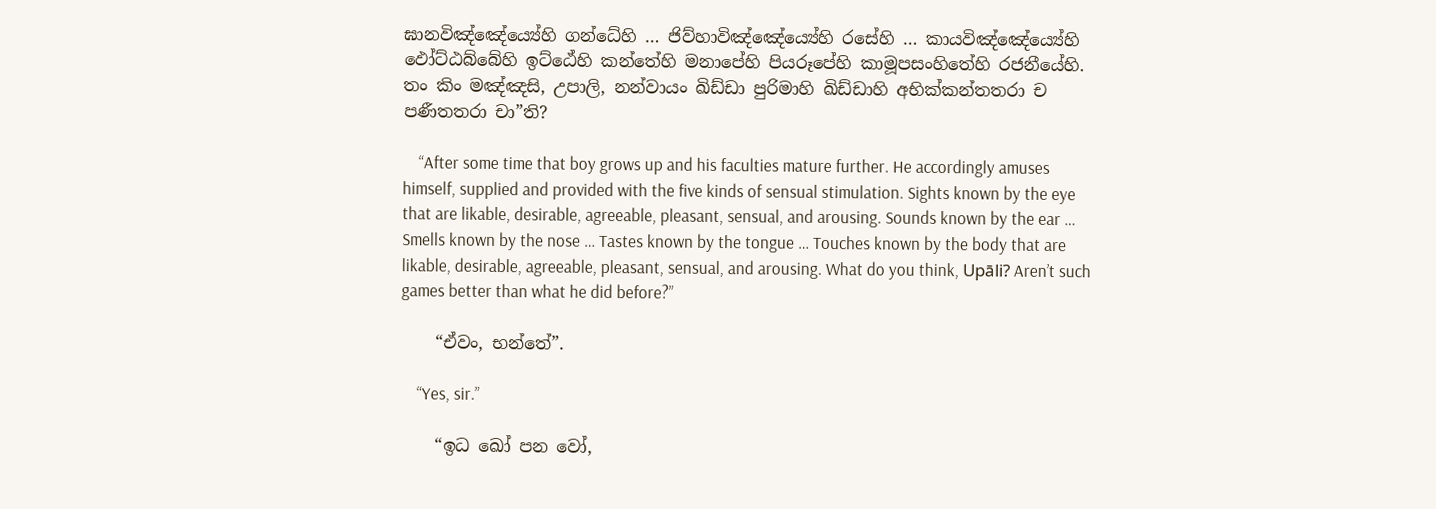ඝානවිඤ්ඤේය්‍යේහි ගන්ධේහි … ජිව්හාවිඤ්ඤේය්‍යේහි රසේහි … කායවිඤ්ඤේය්‍යේහි ඵෝට්ඨබ්බේහි ඉට්ඨේහි කන්තේහි මනාපේහි පියරූපේහි කාමූපසංහිතේහි රජනීයේහි. තං කිං මඤ්ඤසි, උපාලි, නන්වායං ඛිඩ්ඩා පුරිමාහි ඛිඩ්ඩාහි අභික්කන්තතරා ච පණීතතරා චා”ති?

    “After some time that boy grows up and his faculties mature further. He accordingly amuses himself, supplied and provided with the five kinds of sensual stimulation. Sights known by the eye that are likable, desirable, agreeable, pleasant, sensual, and arousing. Sounds known by the ear … Smells known by the nose … Tastes known by the tongue … Touches known by the body that are likable, desirable, agreeable, pleasant, sensual, and arousing. What do you think, Upāli? Aren’t such games better than what he did before?”

    “ඒවං, භන්තේ”.

    “Yes, sir.”

    “ඉධ ඛෝ පන වෝ,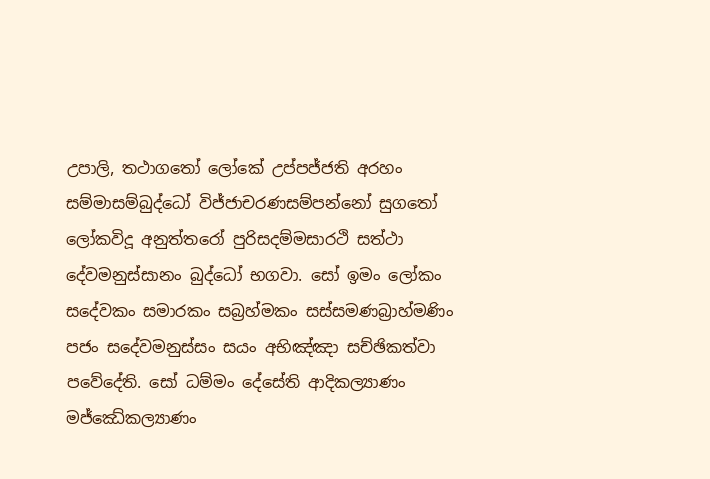උපාලි, තථාගතෝ ලෝකේ උප්පජ්ජති අරහං සම්මාසම්බුද්ධෝ විජ්ජාචරණසම්පන්නෝ සුගතෝ ලෝකවිදූ අනුත්තරෝ පුරිසදම්මසාරථි සත්ථා දේවමනුස්සානං බුද්ධෝ භගවා. සෝ ඉමං ලෝකං සදේවකං සමාරකං සබ්‍රහ්මකං සස්සමණබ්‍රාහ්මණිං පජං සදේවමනුස්සං සයං අභිඤ්ඤා සච්ඡිකත්වා පවේදේති. සෝ ධම්මං දේසේති ආදිකල්‍යාණං මජ්ඣේකල්‍යාණං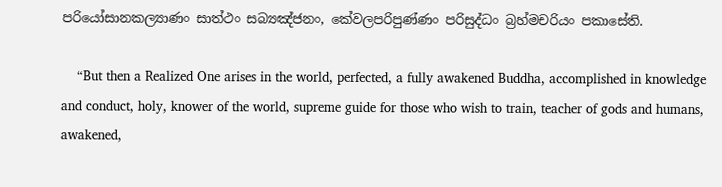පරියෝසානකල්‍යාණං සාත්ථං සබ්‍යඤ්ජනං, කේවලපරිපුණ්ණං පරිසුද්ධං බ්‍රහ්මචරියං පකාසේති.

    “But then a Realized One arises in the world, perfected, a fully awakened Buddha, accomplished in knowledge and conduct, holy, knower of the world, supreme guide for those who wish to train, teacher of gods and humans, awakened,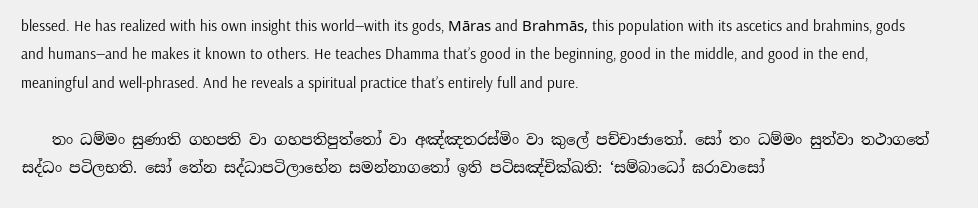blessed. He has realized with his own insight this world—with its gods, Māras and Brahmās, this population with its ascetics and brahmins, gods and humans—and he makes it known to others. He teaches Dhamma that’s good in the beginning, good in the middle, and good in the end, meaningful and well-phrased. And he reveals a spiritual practice that’s entirely full and pure.

    තං ධම්මං සුණාති ගහපති වා ගහපතිපුත්තෝ වා අඤ්ඤතරස්මිං වා කුලේ පච්චාජාතෝ. සෝ තං ධම්මං සුත්වා තථාගතේ සද්ධං පටිලභති. සෝ තේන සද්ධාපටිලාභේන සමන්නාගතෝ ඉති පටිසඤ්චික්ඛති: ‘සම්බාධෝ ඝරාවාසෝ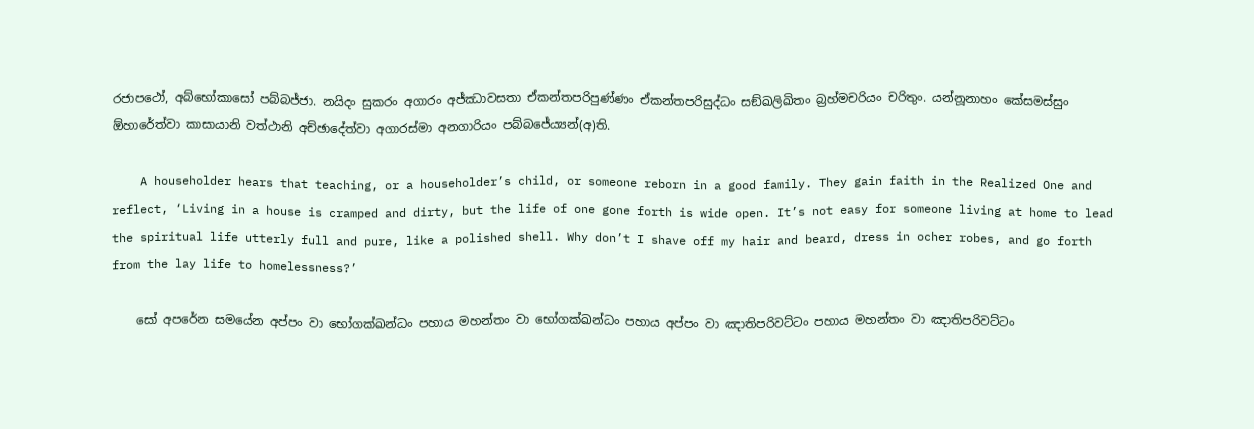රජාපථෝ, අබ්භෝකාසෝ පබ්බජ්ජා. නයිදං සුකරං අගාරං අජ්ඣාවසතා ඒකන්තපරිපුණ්ණං ඒකන්තපරිසුද්ධං සඞ්ඛලිඛිතං බ්‍රහ්මචරියං චරිතුං. යන්නූනාහං කේසමස්සුං ඕහාරේත්වා කාසායානි වත්ථානි අච්ඡාදේත්වා අගාරස්මා අනගාරියං පබ්බජේය්‍යන්(අ)ති.

    A householder hears that teaching, or a householder’s child, or someone reborn in a good family. They gain faith in the Realized One and reflect, ‘Living in a house is cramped and dirty, but the life of one gone forth is wide open. It’s not easy for someone living at home to lead the spiritual life utterly full and pure, like a polished shell. Why don’t I shave off my hair and beard, dress in ocher robes, and go forth from the lay life to homelessness?’

    සෝ අපරේන සමයේන අප්පං වා භෝගක්ඛන්ධං පහාය මහන්තං වා භෝගක්ඛන්ධං පහාය අප්පං වා ඤාතිපරිවට්ටං පහාය මහන්තං වා ඤාතිපරිවට්ටං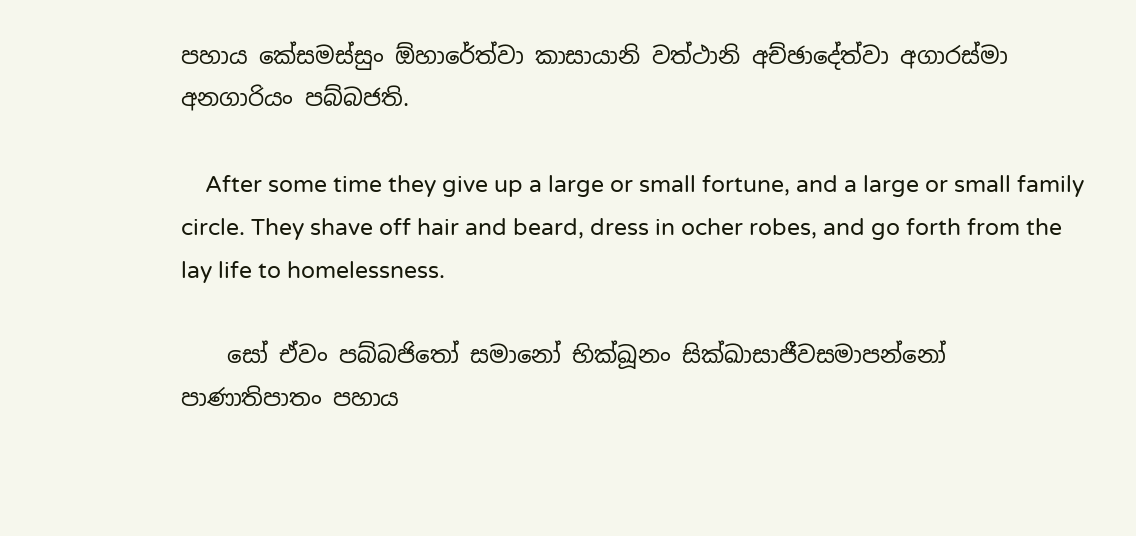පහාය කේසමස්සුං ඕහාරේත්වා කාසායානි වත්ථානි අච්ඡාදේත්වා අගාරස්මා අනගාරියං පබ්බජති.

    After some time they give up a large or small fortune, and a large or small family circle. They shave off hair and beard, dress in ocher robes, and go forth from the lay life to homelessness.

    සෝ ඒවං පබ්බජිතෝ සමානෝ භික්ඛූනං සික්ඛාසාජීවසමාපන්නෝ පාණාතිපාතං පහාය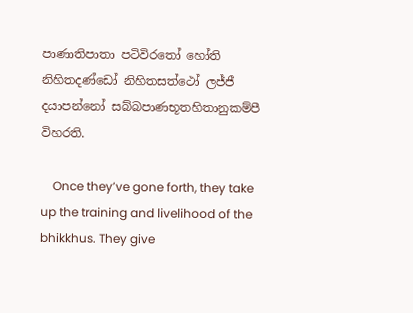පාණාතිපාතා පටිවිරතෝ හෝති නිහිතදණ්ඩෝ නිහිතසත්ථෝ ලජ්ජී දයාපන්නෝ සබ්බපාණභූතහිතානුකම්පී විහරති.

    Once they’ve gone forth, they take up the training and livelihood of the bhikkhus. They give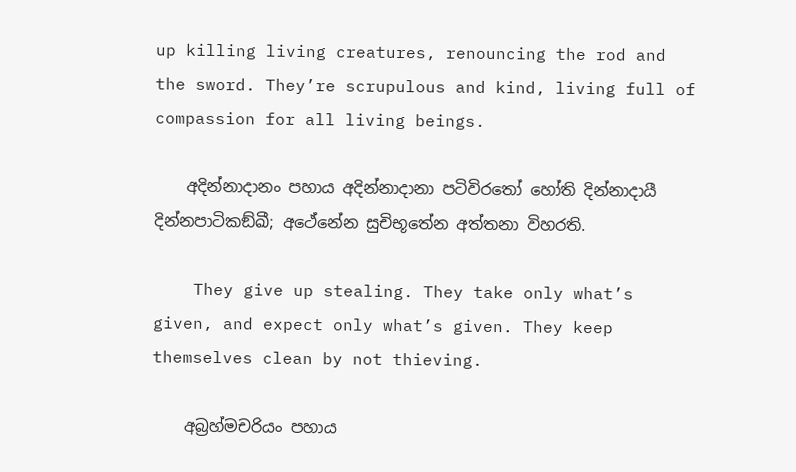up killing living creatures, renouncing the rod and the sword. They’re scrupulous and kind, living full of compassion for all living beings.

    අදින්නාදානං පහාය අදින්නාදානා පටිවිරතෝ හෝති දින්නාදායී දින්නපාටිකඞ්ඛී; අථේනේන සුචිභූතේන අත්තනා විහරති.

    They give up stealing. They take only what’s given, and expect only what’s given. They keep themselves clean by not thieving.

    අබ්‍රහ්මචරියං පහාය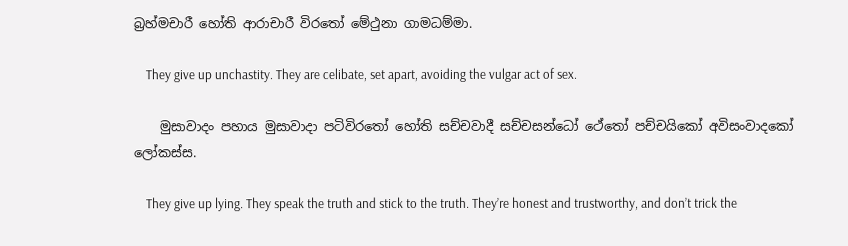බ්‍රහ්මචාරී හෝති ආරාචාරී විරතෝ මේථුනා ගාමධම්මා.

    They give up unchastity. They are celibate, set apart, avoiding the vulgar act of sex.

    මුසාවාදං පහාය මුසාවාදා පටිවිරතෝ හෝති සච්චවාදී සච්චසන්ධෝ ථේතෝ පච්චයිකෝ අවිසංවාදකෝ ලෝකස්ස.

    They give up lying. They speak the truth and stick to the truth. They’re honest and trustworthy, and don’t trick the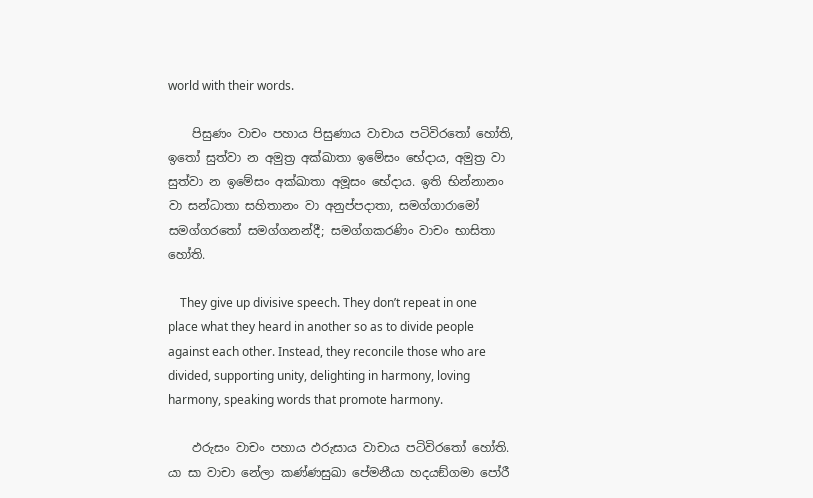world with their words.

    පිසුණං වාචං පහාය පිසුණාය වාචාය පටිවිරතෝ හෝති, ඉතෝ සුත්වා න අමුත්‍ර අක්ඛාතා ඉමේසං භේදාය, අමුත්‍ර වා සුත්වා න ඉමේසං අක්ඛාතා අමූසං භේදාය. ඉති භින්නානං වා සන්ධාතා සහිතානං වා අනුප්පදාතා, සමග්ගාරාමෝ සමග්ගරතෝ සමග්ගනන්දී; සමග්ගකරණිං වාචං භාසිතා හෝති.

    They give up divisive speech. They don’t repeat in one place what they heard in another so as to divide people against each other. Instead, they reconcile those who are divided, supporting unity, delighting in harmony, loving harmony, speaking words that promote harmony.

    ඵරුසං වාචං පහාය ඵරුසාය වාචාය පටිවිරතෝ හෝති. යා සා වාචා නේලා කණ්ණසුඛා පේමනීයා හදයඞ්ගමා පෝරී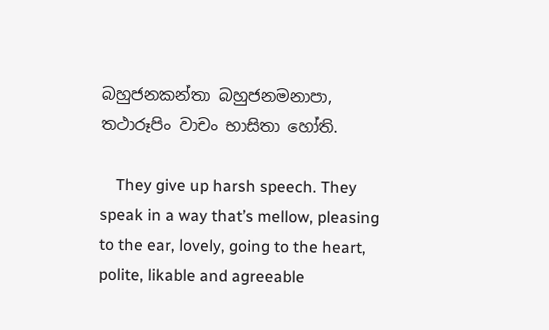බහුජනකන්තා බහුජනමනාපා, තථාරූපිං වාචං භාසිතා හෝති.

    They give up harsh speech. They speak in a way that’s mellow, pleasing to the ear, lovely, going to the heart, polite, likable and agreeable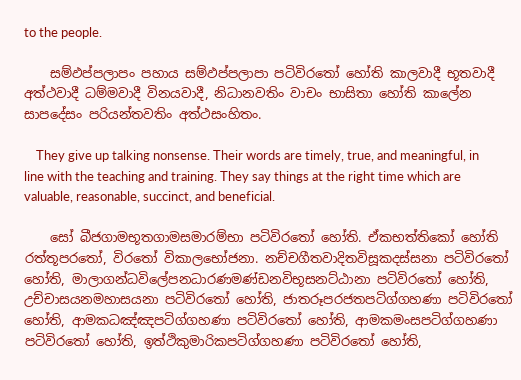to the people.

    සම්ඵප්පලාපං පහාය සම්ඵප්පලාපා පටිවිරතෝ හෝති කාලවාදී භූතවාදී අත්ථවාදී ධම්මවාදී විනයවාදී, නිධානවතිං වාචං භාසිතා හෝති කාලේන සාපදේසං පරියන්තවතිං අත්ථසංහිතං.

    They give up talking nonsense. Their words are timely, true, and meaningful, in line with the teaching and training. They say things at the right time which are valuable, reasonable, succinct, and beneficial.

    සෝ බීජගාමභූතගාමසමාරම්භා පටිවිරතෝ හෝති. ඒකභත්තිකෝ හෝති රත්තූපරතෝ, විරතෝ විකාලභෝජනා. නච්චගීතවාදිතවිසූකදස්සනා පටිවිරතෝ හෝති, මාලාගන්ධවිලේපනධාරණමණ්ඩනවිභූසනට්ඨානා පටිවිරතෝ හෝති, උච්චාසයනමහාසයනා පටිවිරතෝ හෝති, ජාතරූපරජතපටිග්ගහණා පටිවිරතෝ හෝති, ආමකධඤ්ඤපටිග්ගහණා පටිවිරතෝ හෝති, ආමකමංසපටිග්ගහණා පටිවිරතෝ හෝති, ඉත්ථිකුමාරිකපටිග්ගහණා පටිවිරතෝ හෝති,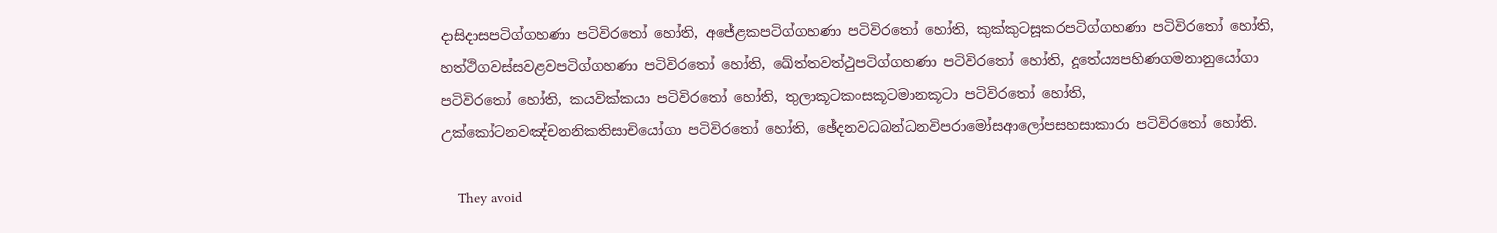දාසිදාසපටිග්ගහණා පටිවිරතෝ හෝති, අජේළකපටිග්ගහණා පටිවිරතෝ හෝති, කුක්කුටසූකරපටිග්ගහණා පටිවිරතෝ හෝති, හත්ථිගවස්සවළවපටිග්ගහණා පටිවිරතෝ හෝති, ඛේත්තවත්ථුපටිග්ගහණා පටිවිරතෝ හෝති, දූතේය්‍යපහිණගමනානුයෝගා පටිවිරතෝ හෝති, කයවික්කයා පටිවිරතෝ හෝති, තුලාකූටකංසකූටමානකූටා පටිවිරතෝ හෝති, උක්කෝටනවඤ්චනනිකතිසාචියෝගා පටිවිරතෝ හෝති, ඡේදනවධබන්ධනවිපරාමෝසආලෝපසහසාකාරා පටිවිරතෝ හෝති.

    They avoid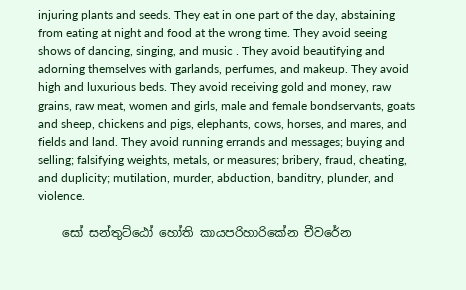injuring plants and seeds. They eat in one part of the day, abstaining from eating at night and food at the wrong time. They avoid seeing shows of dancing, singing, and music . They avoid beautifying and adorning themselves with garlands, perfumes, and makeup. They avoid high and luxurious beds. They avoid receiving gold and money, raw grains, raw meat, women and girls, male and female bondservants, goats and sheep, chickens and pigs, elephants, cows, horses, and mares, and fields and land. They avoid running errands and messages; buying and selling; falsifying weights, metals, or measures; bribery, fraud, cheating, and duplicity; mutilation, murder, abduction, banditry, plunder, and violence.

    සෝ සන්තුට්ඨෝ හෝති කායපරිහාරිකේන චීවරේන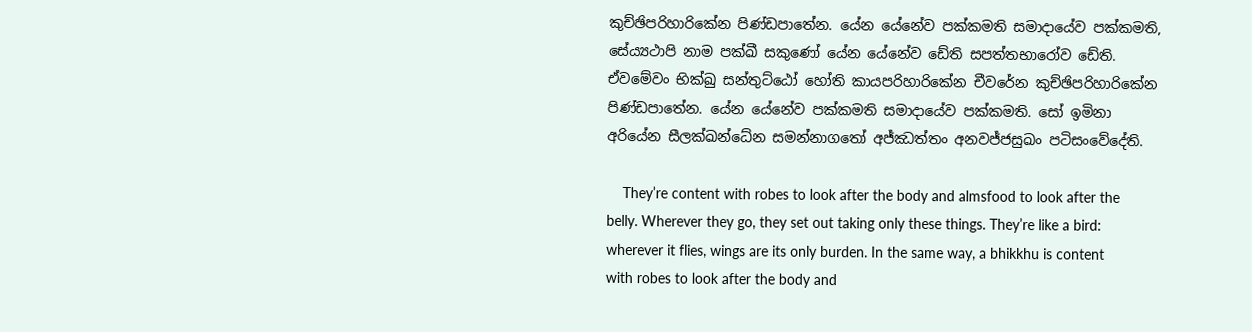කුච්ඡිපරිහාරිකේන පිණ්ඩපාතේන. යේන යේනේව පක්කමති සමාදායේව පක්කමති, සේය්‍යථාපි නාම පක්ඛී සකුණෝ යේන යේනේව ඩේති සපත්තභාරෝව ඩේති. ඒවමේවං භික්ඛු සන්තුට්ඨෝ හෝති කායපරිහාරිකේන චීවරේන කුච්ඡිපරිහාරිකේන පිණ්ඩපාතේන. යේන යේනේව පක්කමති සමාදායේව පක්කමති. සෝ ඉමිනා අරියේන සීලක්ඛන්ධේන සමන්නාගතෝ අජ්ඣත්තං අනවජ්ජසුඛං පටිසංවේදේති.

    They’re content with robes to look after the body and almsfood to look after the belly. Wherever they go, they set out taking only these things. They’re like a bird: wherever it flies, wings are its only burden. In the same way, a bhikkhu is content with robes to look after the body and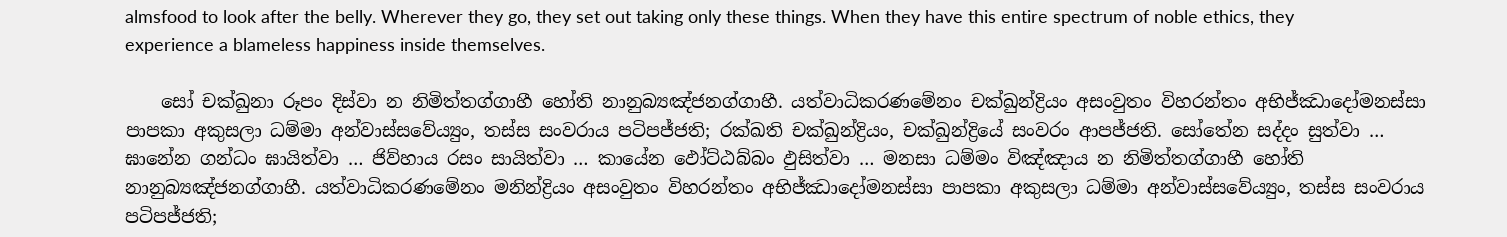almsfood to look after the belly. Wherever they go, they set out taking only these things. When they have this entire spectrum of noble ethics, they experience a blameless happiness inside themselves.

    සෝ චක්ඛුනා රූපං දිස්වා න නිමිත්තග්ගාහී හෝති නානුබ්‍යඤ්ජනග්ගාහී. යත්වාධිකරණමේනං චක්ඛුන්ද්‍රියං අසංවුතං විහරන්තං අභිජ්ඣාදෝමනස්සා පාපකා අකුසලා ධම්මා අන්වාස්සවේය්‍යුං, තස්ස සංවරාය පටිපජ්ජති; රක්ඛති චක්ඛුන්ද්‍රියං, චක්ඛුන්ද්‍රියේ සංවරං ආපජ්ජති. සෝතේන සද්දං සුත්වා … ඝානේන ගන්ධං ඝායිත්වා … ජිව්හාය රසං සායිත්වා … කායේන ඵෝට්ඨබ්බං ඵුසිත්වා … මනසා ධම්මං විඤ්ඤාය න නිමිත්තග්ගාහී හෝති නානුබ්‍යඤ්ජනග්ගාහී. යත්වාධිකරණමේනං මනින්ද්‍රියං අසංවුතං විහරන්තං අභිජ්ඣාදෝමනස්සා පාපකා අකුසලා ධම්මා අන්වාස්සවේය්‍යුං, තස්ස සංවරාය පටිපජ්ජති;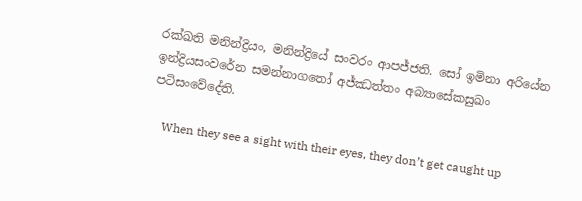රක්ඛති මනින්ද්‍රියං, මනින්ද්‍රියේ සංවරං ආපජ්ජති. සෝ ඉමිනා අරියේන ඉන්ද්‍රියසංවරේන සමන්නාගතෝ අජ්ඣත්තං අබ්‍යාසේකසුඛං පටිසංවේදේති.

    When they see a sight with their eyes, they don’t get caught up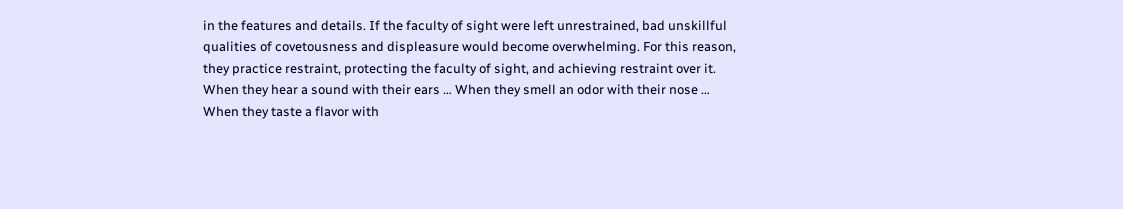in the features and details. If the faculty of sight were left unrestrained, bad unskillful qualities of covetousness and displeasure would become overwhelming. For this reason, they practice restraint, protecting the faculty of sight, and achieving restraint over it. When they hear a sound with their ears … When they smell an odor with their nose … When they taste a flavor with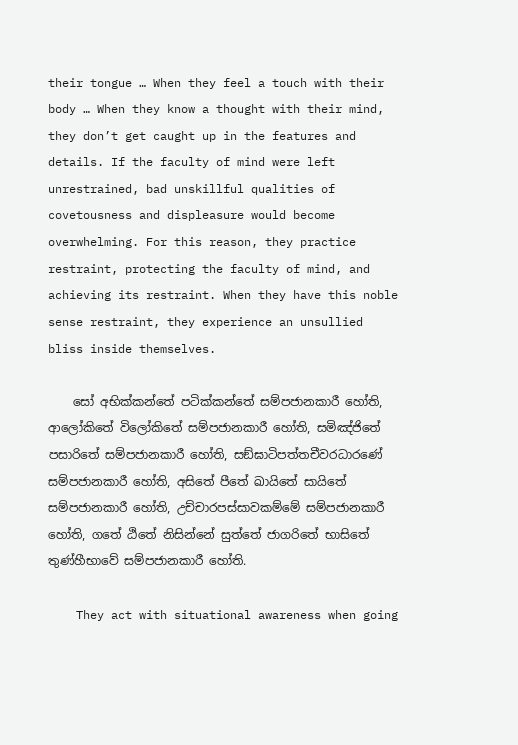their tongue … When they feel a touch with their body … When they know a thought with their mind, they don’t get caught up in the features and details. If the faculty of mind were left unrestrained, bad unskillful qualities of covetousness and displeasure would become overwhelming. For this reason, they practice restraint, protecting the faculty of mind, and achieving its restraint. When they have this noble sense restraint, they experience an unsullied bliss inside themselves.

    සෝ අභික්කන්තේ පටික්කන්තේ සම්පජානකාරී හෝති, ආලෝකිතේ විලෝකිතේ සම්පජානකාරී හෝති, සමිඤ්ජිතේ පසාරිතේ සම්පජානකාරී හෝති, සඞ්ඝාටිපත්තචීවරධාරණේ සම්පජානකාරී හෝති, අසිතේ පීතේ ඛායිතේ සායිතේ සම්පජානකාරී හෝති, උච්චාරපස්සාවකම්මේ සම්පජානකාරී හෝති, ගතේ ඨිතේ නිසින්නේ සුත්තේ ජාගරිතේ භාසිතේ තුණ්හීභාවේ සම්පජානකාරී හෝති.

    They act with situational awareness when going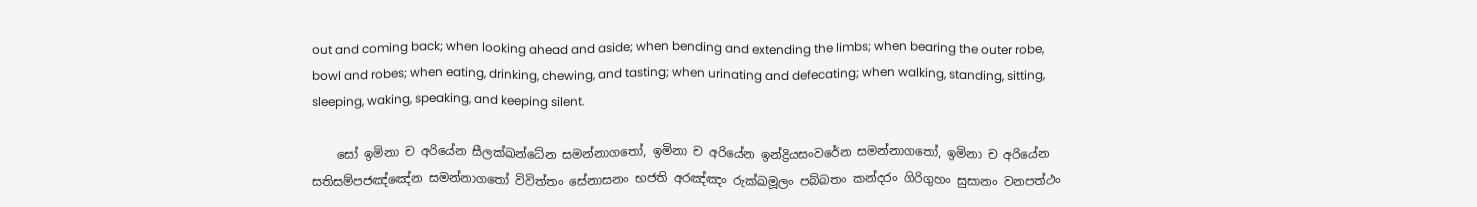out and coming back; when looking ahead and aside; when bending and extending the limbs; when bearing the outer robe, bowl and robes; when eating, drinking, chewing, and tasting; when urinating and defecating; when walking, standing, sitting, sleeping, waking, speaking, and keeping silent.

    සෝ ඉමිනා ච අරියේන සීලක්ඛන්ධේන සමන්නාගතෝ, ඉමිනා ච අරියේන ඉන්ද්‍රියසංවරේන සමන්නාගතෝ, ඉමිනා ච අරියේන සතිසම්පජඤ්ඤේන සමන්නාගතෝ විවිත්තං සේනාසනං භජති අරඤ්ඤං රුක්ඛමූලං පබ්බතං කන්දරං ගිරිගුහං සුසානං වනපත්ථං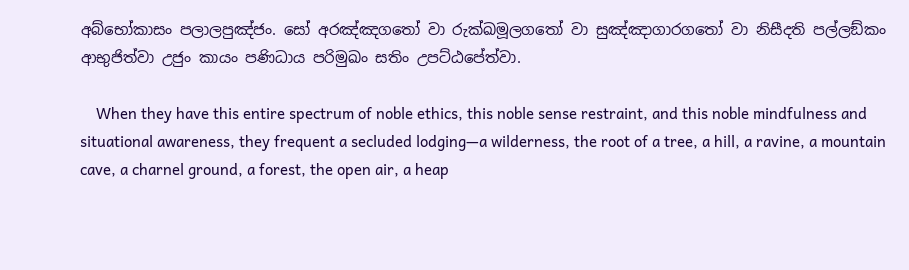අබ්භෝකාසං පලාලපුඤ්ජං. සෝ අරඤ්ඤගතෝ වා රුක්ඛමූලගතෝ වා සුඤ්ඤාගාරගතෝ වා නිසීදති පල්ලඞ්කං ආභුජිත්වා උජුං කායං පණිධාය පරිමුඛං සතිං උපට්ඨපේත්වා.

    When they have this entire spectrum of noble ethics, this noble sense restraint, and this noble mindfulness and situational awareness, they frequent a secluded lodging—a wilderness, the root of a tree, a hill, a ravine, a mountain cave, a charnel ground, a forest, the open air, a heap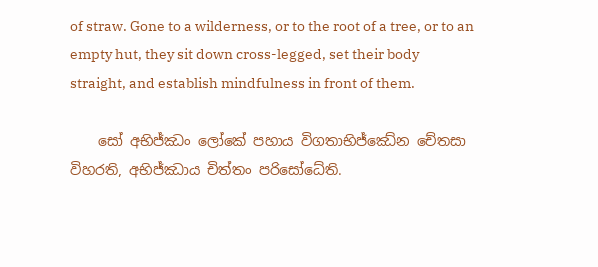of straw. Gone to a wilderness, or to the root of a tree, or to an empty hut, they sit down cross-legged, set their body straight, and establish mindfulness in front of them.

    සෝ අභිජ්ඣං ලෝකේ පහාය විගතාභිජ්ඣේන චේතසා විහරති, අභිජ්ඣාය චිත්තං පරිසෝධේති.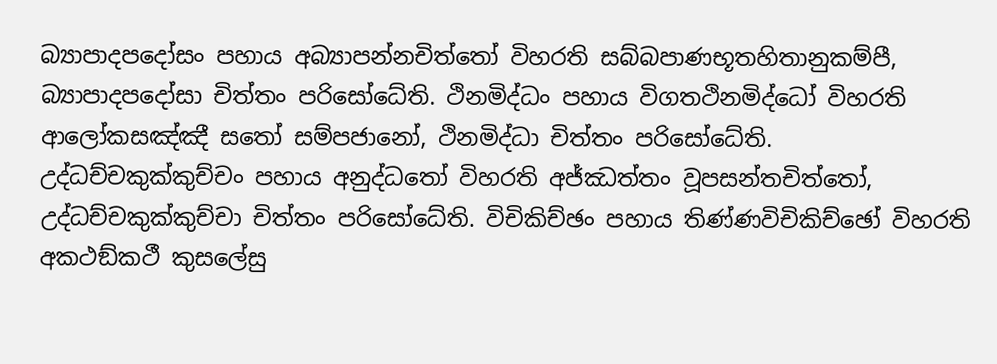බ්‍යාපාදපදෝසං පහාය අබ්‍යාපන්නචිත්තෝ විහරති සබ්බපාණභූතහිතානුකම්පී, බ්‍යාපාදපදෝසා චිත්තං පරිසෝධේති. ථිනමිද්ධං පහාය විගතථිනමිද්ධෝ විහරති ආලෝකසඤ්ඤී සතෝ සම්පජානෝ, ථිනමිද්ධා චිත්තං පරිසෝධේති. උද්ධච්චකුක්කුච්චං පහාය අනුද්ධතෝ විහරති අජ්ඣත්තං වූපසන්තචිත්තෝ, උද්ධච්චකුක්කුච්චා චිත්තං පරිසෝධේති. විචිකිච්ඡං පහාය තිණ්ණවිචිකිච්ඡෝ විහරති අකථඞ්කථී කුසලේසු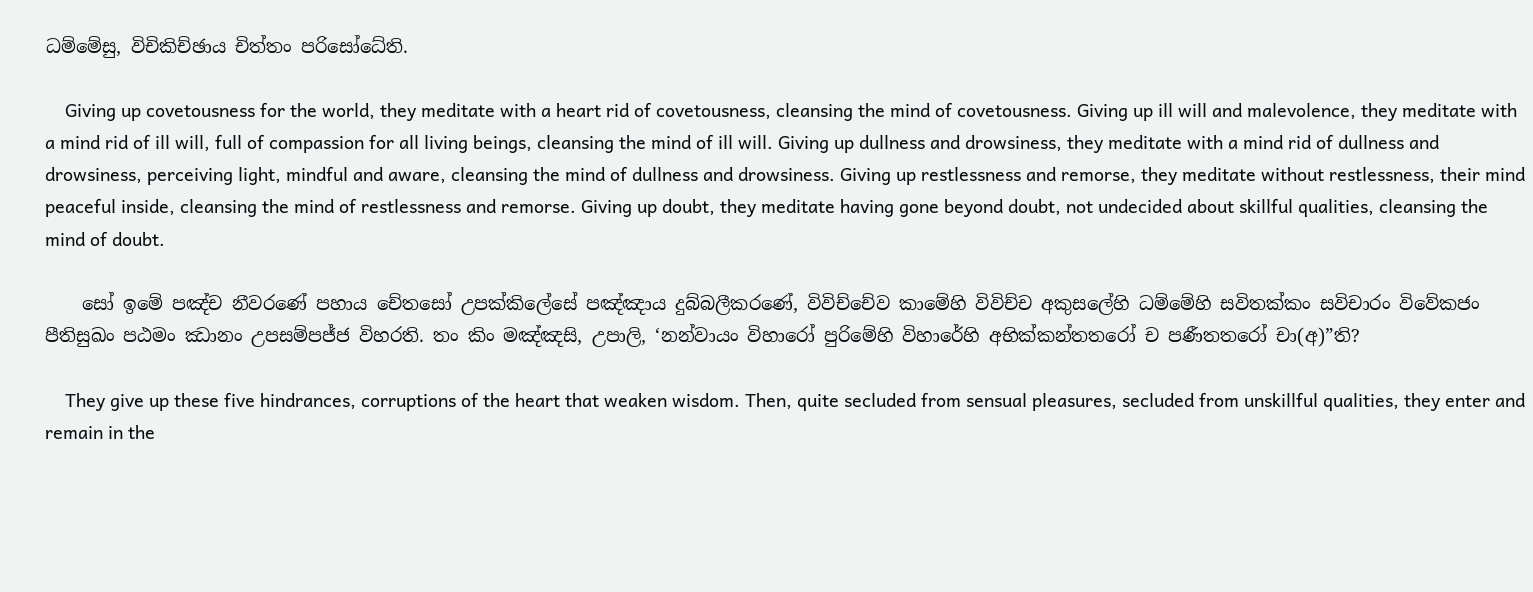ධම්මේසු, විචිකිච්ඡාය චිත්තං පරිසෝධේති.

    Giving up covetousness for the world, they meditate with a heart rid of covetousness, cleansing the mind of covetousness. Giving up ill will and malevolence, they meditate with a mind rid of ill will, full of compassion for all living beings, cleansing the mind of ill will. Giving up dullness and drowsiness, they meditate with a mind rid of dullness and drowsiness, perceiving light, mindful and aware, cleansing the mind of dullness and drowsiness. Giving up restlessness and remorse, they meditate without restlessness, their mind peaceful inside, cleansing the mind of restlessness and remorse. Giving up doubt, they meditate having gone beyond doubt, not undecided about skillful qualities, cleansing the mind of doubt.

    සෝ ඉමේ පඤ්ච නීවරණේ පහාය චේතසෝ උපක්කිලේසේ පඤ්ඤාය දුබ්බලීකරණේ, විවිච්චේව කාමේහි විවිච්ච අකුසලේහි ධම්මේහි සවිතක්කං සවිචාරං විවේකජං පීතිසුඛං පඨමං ඣානං උපසම්පජ්ජ විහරති. තං කිං මඤ්ඤසි, උපාලි, ‘නන්වායං විහාරෝ පුරිමේහි විහාරේහි අභික්කන්තතරෝ ච පණීතතරෝ චා(අ)”ති?

    They give up these five hindrances, corruptions of the heart that weaken wisdom. Then, quite secluded from sensual pleasures, secluded from unskillful qualities, they enter and remain in the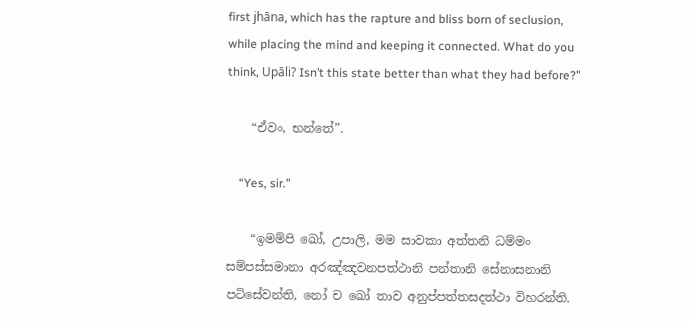first jhāna, which has the rapture and bliss born of seclusion, while placing the mind and keeping it connected. What do you think, Upāli? Isn’t this state better than what they had before?”

    “ඒවං, භන්තේ”.

    “Yes, sir.”

    “ඉමම්පි ඛෝ, උපාලි, මම සාවකා අත්තනි ධම්මං සම්පස්සමානා අරඤ්ඤවනපත්ථානි පන්තානි සේනාසනානි පටිසේවන්ති, නෝ ච ඛෝ තාව අනුප්පත්තසදත්ථා විහරන්ති.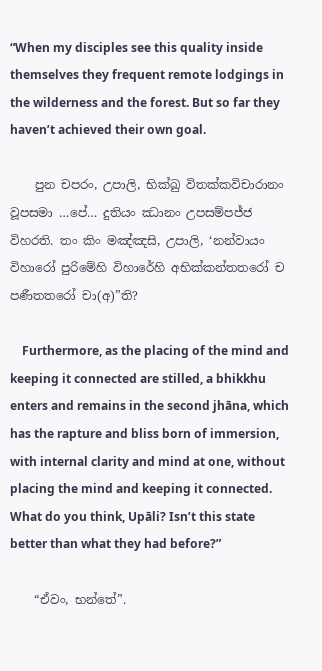“When my disciples see this quality inside themselves they frequent remote lodgings in the wilderness and the forest. But so far they haven’t achieved their own goal.

    පුන චපරං, උපාලි, භික්ඛු විතක්කවිචාරානං වූපසමා …පේ… දුතියං ඣානං උපසම්පජ්ජ විහරති. තං කිං මඤ්ඤසි, උපාලි, ‘නන්වායං විහාරෝ පුරිමේහි විහාරේහි අභික්කන්තතරෝ ච පණීතතරෝ චා(අ)”ති?

    Furthermore, as the placing of the mind and keeping it connected are stilled, a bhikkhu enters and remains in the second jhāna, which has the rapture and bliss born of immersion, with internal clarity and mind at one, without placing the mind and keeping it connected. What do you think, Upāli? Isn’t this state better than what they had before?”

    “ඒවං, භන්තේ”.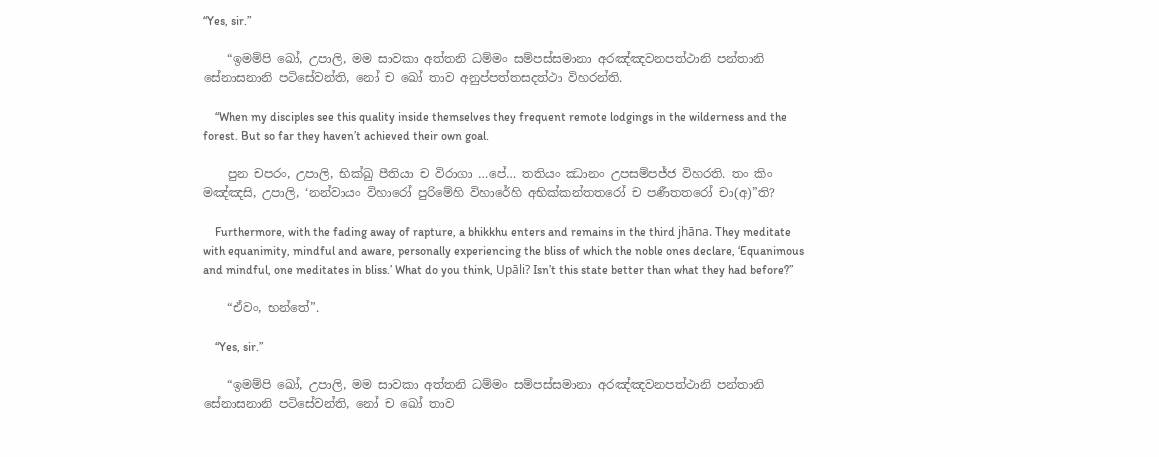“Yes, sir.”

    “ඉමම්පි ඛෝ, උපාලි, මම සාවකා අත්තනි ධම්මං සම්පස්සමානා අරඤ්ඤවනපත්ථානි පන්තානි සේනාසනානි පටිසේවන්ති, නෝ ච ඛෝ තාව අනුප්පත්තසදත්ථා විහරන්ති.

    “When my disciples see this quality inside themselves they frequent remote lodgings in the wilderness and the forest. But so far they haven’t achieved their own goal.

    පුන චපරං, උපාලි, භික්ඛු පීතියා ච විරාගා …පේ… තතියං ඣානං උපසම්පජ්ජ විහරති. තං කිං මඤ්ඤසි, උපාලි, ‘නන්වායං විහාරෝ පුරිමේහි විහාරේහි අභික්කන්තතරෝ ච පණීතතරෝ චා(අ)”ති?

    Furthermore, with the fading away of rapture, a bhikkhu enters and remains in the third jhāna. They meditate with equanimity, mindful and aware, personally experiencing the bliss of which the noble ones declare, ‘Equanimous and mindful, one meditates in bliss.’ What do you think, Upāli? Isn’t this state better than what they had before?”

    “ඒවං, භන්තේ”.

    “Yes, sir.”

    “ඉමම්පි ඛෝ, උපාලි, මම සාවකා අත්තනි ධම්මං සම්පස්සමානා අරඤ්ඤවනපත්ථානි පන්තානි සේනාසනානි පටිසේවන්ති, නෝ ච ඛෝ තාව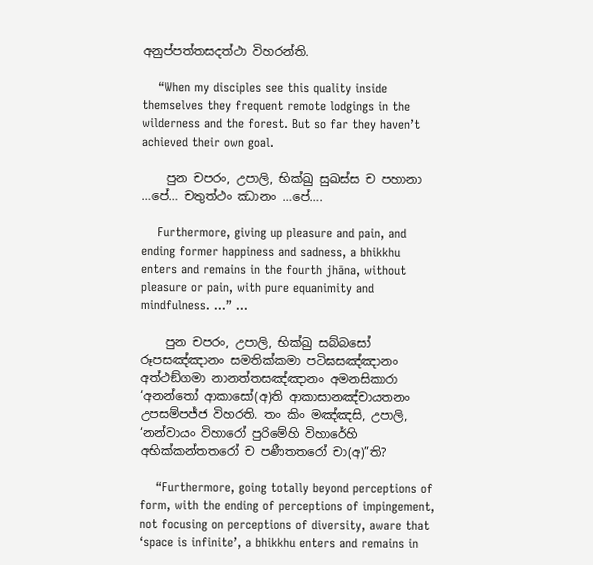අනුප්පත්තසදත්ථා විහරන්ති.

    “When my disciples see this quality inside themselves they frequent remote lodgings in the wilderness and the forest. But so far they haven’t achieved their own goal.

    පුන චපරං, උපාලි, භික්ඛු සුඛස්ස ච පහානා …පේ… චතුත්ථං ඣානං …පේ….

    Furthermore, giving up pleasure and pain, and ending former happiness and sadness, a bhikkhu enters and remains in the fourth jhāna, without pleasure or pain, with pure equanimity and mindfulness. …” …

    පුන චපරං, උපාලි, භික්ඛු සබ්බසෝ රූපසඤ්ඤානං සමතික්කමා පටිඝසඤ්ඤානං අත්ථඞ්ගමා නානත්තසඤ්ඤානං අමනසිකාරා ‘අනන්තෝ ආකාසෝ(අ)ති ආකාසානඤ්චායතනං උපසම්පජ්ජ විහරති. තං කිං මඤ්ඤසි, උපාලි, ‘නන්වායං විහාරෝ පුරිමේහි විහාරේහි අභික්කන්තතරෝ ච පණීතතරෝ චා(අ)”ති?

    “Furthermore, going totally beyond perceptions of form, with the ending of perceptions of impingement, not focusing on perceptions of diversity, aware that ‘space is infinite’, a bhikkhu enters and remains in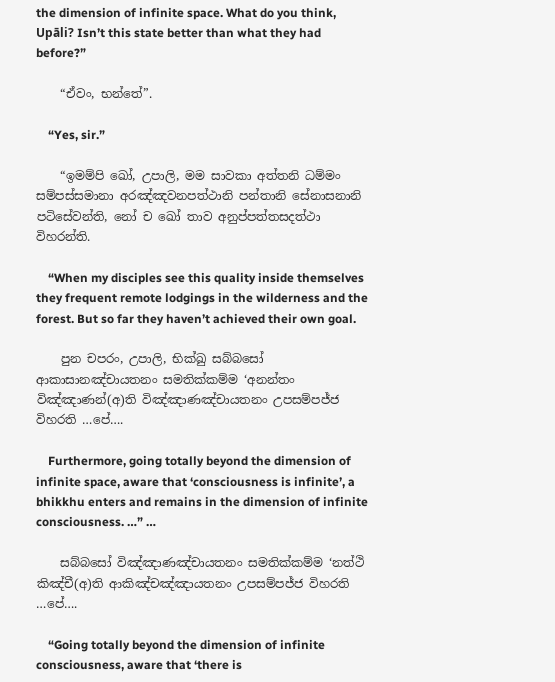the dimension of infinite space. What do you think, Upāli? Isn’t this state better than what they had before?”

    “ඒවං, භන්තේ”.

    “Yes, sir.”

    “ඉමම්පි ඛෝ, උපාලි, මම සාවකා අත්තනි ධම්මං සම්පස්සමානා අරඤ්ඤවනපත්ථානි පන්තානි සේනාසනානි පටිසේවන්ති, නෝ ච ඛෝ තාව අනුප්පත්තසදත්ථා විහරන්ති.

    “When my disciples see this quality inside themselves they frequent remote lodgings in the wilderness and the forest. But so far they haven’t achieved their own goal.

    පුන චපරං, උපාලි, භික්ඛු සබ්බසෝ ආකාසානඤ්චායතනං සමතික්කම්ම ‘අනන්තං විඤ්ඤාණන්(අ)ති විඤ්ඤාණඤ්චායතනං උපසම්පජ්ජ විහරති …පේ….

    Furthermore, going totally beyond the dimension of infinite space, aware that ‘consciousness is infinite’, a bhikkhu enters and remains in the dimension of infinite consciousness. …” …

    සබ්බසෝ විඤ්ඤාණඤ්චායතනං සමතික්කම්ම ‘නත්ථි කිඤ්චී(අ)ති ආකිඤ්චඤ්ඤායතනං උපසම්පජ්ජ විහරති …පේ….

    “Going totally beyond the dimension of infinite consciousness, aware that ‘there is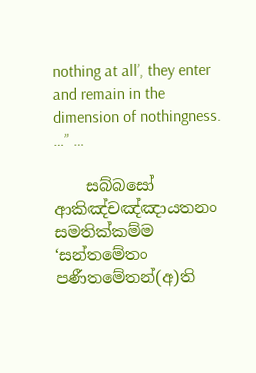nothing at all’, they enter and remain in the dimension of nothingness. …” …

    සබ්බසෝ ආකිඤ්චඤ්ඤායතනං සමතික්කම්ම ‘සන්තමේතං පණීතමේතන්(අ)ති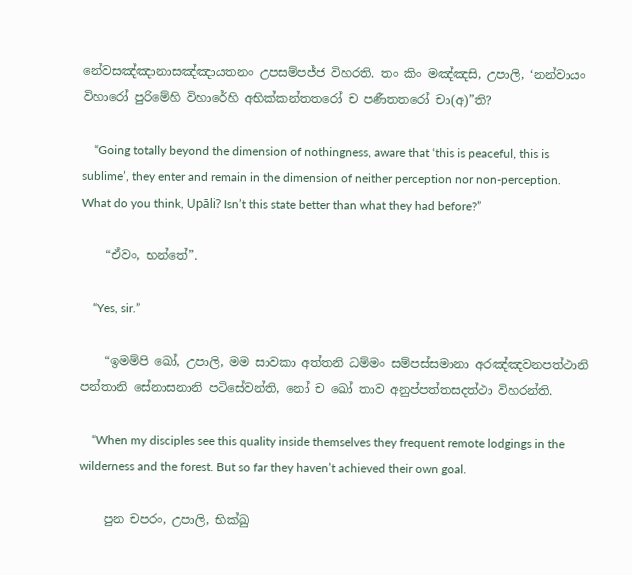නේවසඤ්ඤානාසඤ්ඤායතනං උපසම්පජ්ජ විහරති. තං කිං මඤ්ඤසි, උපාලි, ‘නන්වායං විහාරෝ පුරිමේහි විහාරේහි අභික්කන්තතරෝ ච පණීතතරෝ චා(අ)”ති?

    “Going totally beyond the dimension of nothingness, aware that ‘this is peaceful, this is sublime’, they enter and remain in the dimension of neither perception nor non-perception. What do you think, Upāli? Isn’t this state better than what they had before?”

    “ඒවං, භන්තේ”.

    “Yes, sir.”

    “ඉමම්පි ඛෝ, උපාලි, මම සාවකා අත්තනි ධම්මං සම්පස්සමානා අරඤ්ඤවනපත්ථානි පන්තානි සේනාසනානි පටිසේවන්ති, නෝ ච ඛෝ තාව අනුප්පත්තසදත්ථා විහරන්ති.

    “When my disciples see this quality inside themselves they frequent remote lodgings in the wilderness and the forest. But so far they haven’t achieved their own goal.

    පුන චපරං, උපාලි, භික්ඛු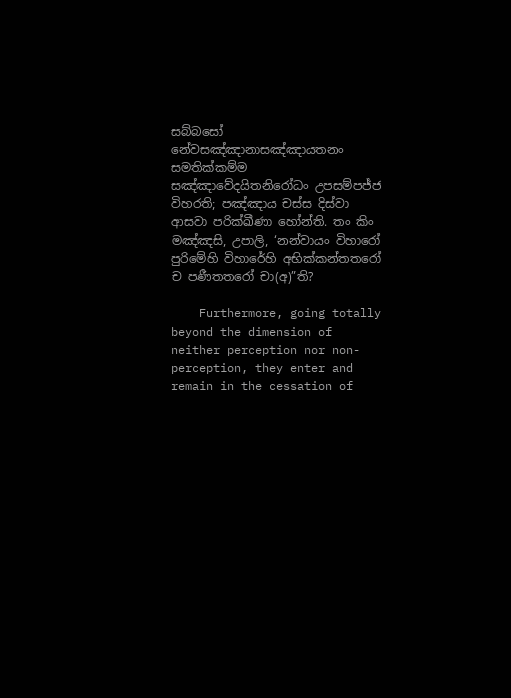සබ්බසෝ නේවසඤ්ඤානාසඤ්ඤායතනං සමතික්කම්ම සඤ්ඤාවේදයිතනිරෝධං උපසම්පජ්ජ විහරති; පඤ්ඤාය චස්ස දිස්වා ආසවා පරික්ඛීණා හෝන්ති. තං කිං මඤ්ඤසි, උපාලි, ‘නන්වායං විහාරෝ පුරිමේහි විහාරේහි අභික්කන්තතරෝ ච පණීතතරෝ චා(අ)”ති?

    Furthermore, going totally beyond the dimension of neither perception nor non-perception, they enter and remain in the cessation of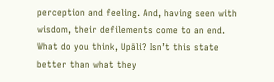perception and feeling. And, having seen with wisdom, their defilements come to an end. What do you think, Upāli? Isn’t this state better than what they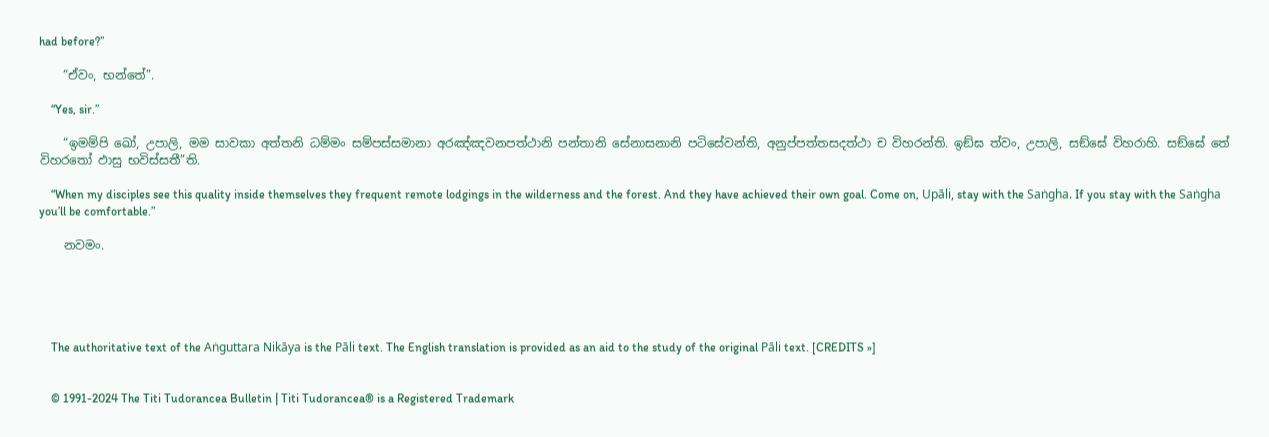had before?”

    “ඒවං, භන්තේ”.

    “Yes, sir.”

    “ඉමම්පි ඛෝ, උපාලි, මම සාවකා අත්තනි ධම්මං සම්පස්සමානා අරඤ්ඤවනපත්ථානි පන්තානි සේනාසනානි පටිසේවන්ති, අනුප්පත්තසදත්ථා ච විහරන්ති. ඉඞ්ඝ ත්වං, උපාලි, සඞ්ඝේ විහරාහි. සඞ්ඝේ තේ විහරතෝ ඵාසු භවිස්සතී”ති.

    “When my disciples see this quality inside themselves they frequent remote lodgings in the wilderness and the forest. And they have achieved their own goal. Come on, Upāli, stay with the Saṅgha. If you stay with the Saṅgha you’ll be comfortable.”

    නවමං.





    The authoritative text of the Aṅguttara Nikāya is the Pāli text. The English translation is provided as an aid to the study of the original Pāli text. [CREDITS »]


    © 1991-2024 The Titi Tudorancea Bulletin | Titi Tudorancea® is a Registered Trademark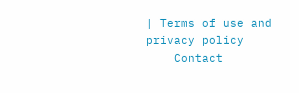| Terms of use and privacy policy
    Contact